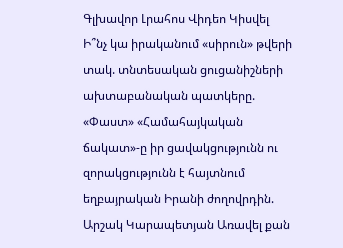Գլխավոր Լրահոս Վիդեո Կիսվել
Ի՞նչ կա իրականում «սիրուն» թվերի տակ. տնտեսական ցուցանիշների ախտաբանական պատկերը. «Փաստ» «Համահայկական ճակատ»-ը իր ցավակցությունն ու զորակցությունն է հայտնում եղբայրական Իրանի ժողովրդին. Արշակ Կարապետյան Առավել քան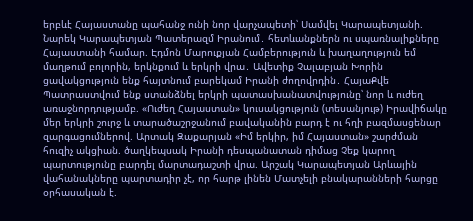երբևէ Հայաստանը պահանջ ունի նոր վարչապետի՝ Սամվել Կարապետյանի. Նարեկ Կարապետյան Պատերազմ Իրանում․ հետևանքներն ու սպառնալիքները Հայաստանի համար. Էդմոն Մարուքյան Համբերություն և խաղաղություն եմ մաղթում բոլորին, երկնքում և երկրի վրա․ Ավետիք Չալաբյան Խորին ցավակցություն ենք հայտնում բարեկամ Իրանի ժողովրդին․ ՀայաՔվե Պատրաստվում ենք ստանձնել երկրի պատասխանատվությունը՝ նոր և ուժեղ առաջնորդությամբ. «Ուժեղ Հայաստան» կուսակցություն (տեսանյութ) Իրավիճակը մեր երկրի շուրջ և տարածաշրջանում բավականին բարդ է ու հղի բազմասցենար զարգացումներով. Արտակ Զաքարյան «Իմ երկիր, իմ Հայաստան» շարժման հուզիչ ակցիան. ծաղկեպսակ Իրանի դեսպանատան դիմաց Չեք կարող պարտությունը բարդել մարտադաշտի վրա. Արշակ Կարապետյան Արևային վահանակները պարտադիր չէ, որ հարթ լինեն Մատչելի բնակարանների հարցը օրհասական է.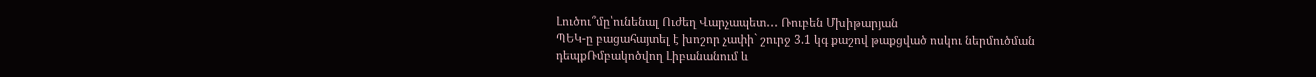Լուծու՞մը՝ունենալ Ուժեղ Վարչապետ․․․ Ռուբեն Մխիթարյան
ՊԵԿ-ը բացահայտել է խոշոր չափի` շուրջ 3.1 կգ քաշով թաքցված ոսկու ներմուծման դեպքՌմբակոծվող Լիբանանում և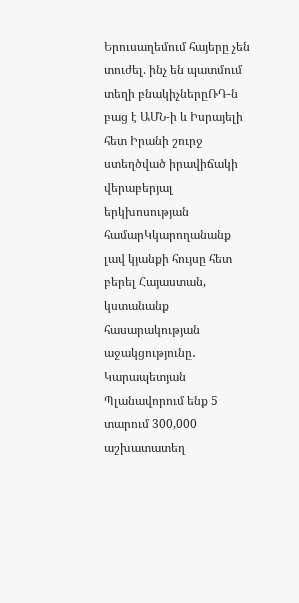Երուսաղեմում հայերը չեն տուժել. ինչ են պատմում տեղի բնակիչներըՌԴ-ն բաց է ԱՄՆ-ի և Իսրայելի հետ Իրանի շուրջ ստեղծված իրավիճակի վերաբերյալ երկխոսության համարԿկարողանանք լավ կյանքի հույսը հետ բերել Հայաստան, կստանանք հասարակության աջակցությունը․ Կարապետյան Պլանավորում ենք 5 տարում 300,000 աշխատատեղ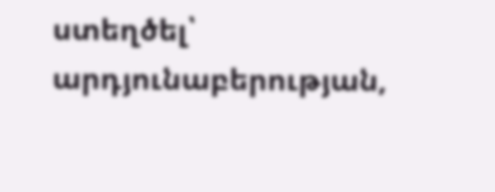ստեղծել՝ արդյունաբերության,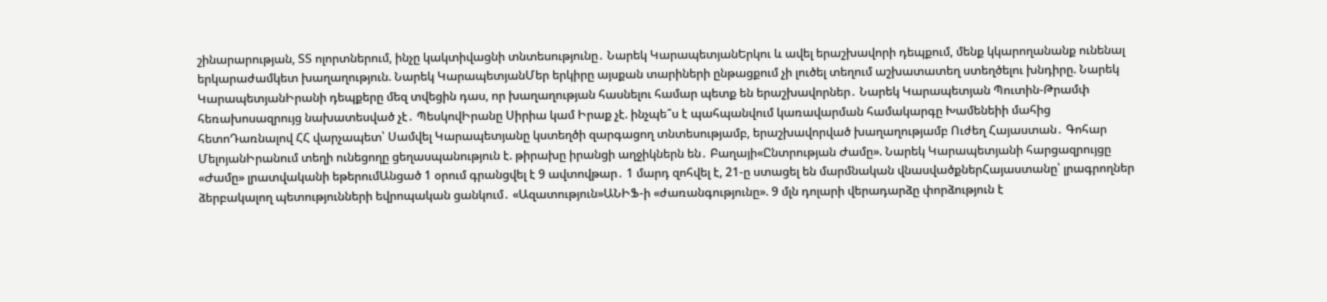շինարարության, ՏՏ ոլորտներում, ինչը կակտիվացնի տնտեսությունը․ Նարեկ ԿարապետյանԵրկու և ավել երաշխավորի դեպքում, մենք կկարողանանք ունենալ երկարաժամկետ խաղաղություն. Նարեկ ԿարապետյանՄեր երկիրը այսքան տարիների ընթացքում չի լուծել տեղում աշխատատեղ ստեղծելու խնդիրը. Նարեկ ԿարապետյանԻրանի դեպքերը մեզ տվեցին դաս, որ խաղաղության հասնելու համար պետք են երաշխավորներ․ Նարեկ Կարապետյան Պուտին-Թրամփ հեռախոսազրույց նախատեսված չէ․ ՊեսկովԻրանը Սիրիա կամ Իրաք չէ. ինչպե՞ս է պահպանվում կառավարման համակարգը Խամենեիի մահից հետոԴառնալով ՀՀ վարչապետ՝ Սամվել Կարապետյանը կստեղծի զարգացող տնտեսությամբ, երաշխավորված խաղաղությամբ Ուժեղ Հայաստան․ Գոհար ՄելոյանԻրանում տեղի ունեցողը ցեղասպանություն է. թիրախը իրանցի աղջիկներն են․ Բաղայի«Ընտրության Ժամը». Նարեկ Կարապետյանի հարցազրույցը «Ժամը» լրատվականի եթերումԱնցած 1 օրում գրանցվել է 9 ավտովթար․ 1 մարդ զոհվել է, 21-ը ստացել են մարմնական վնասվածքներՀայաստանը՝ լրագրողներ ձերբակալող պետությունների եվրոպական ցանկում․ «Ազատություն»ԱՆԻՖ-ի «ժառանգությունը». 9 մլն դոլարի վերադարձը փորձություն է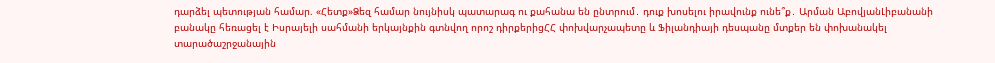դարձել պետության համար. «Հետք»Ձեզ համար նույնիսկ պատարագ ու քահանա են ընտրում․ դուք խոսելու իրավունք ունե՞ք․ Արման ԱբովյանԼիբանանի բանակը հեռացել է Իսրայելի սահմանի երկայնքին գտնվող որոշ դիրքերիցՀՀ փոխվարչապետը և Ֆիլանդիայի դեսպանը մտքեր են փոխանակել տարածաշրջանային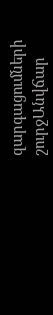զարգացումների շուրջԱնվճար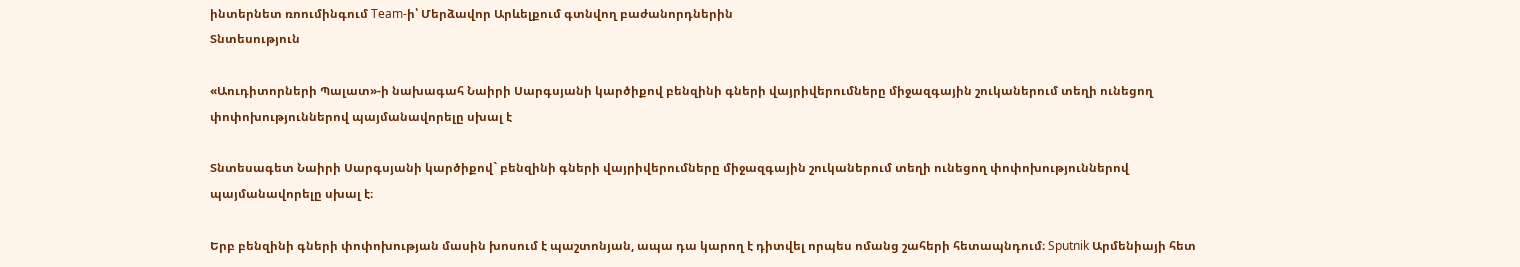ինտերնետ ռոումինգում Team-ի՝ Մերձավոր Արևելքում գտնվող բաժանորդներին
Տնտեսություն

«Աուդիտորների Պալատ»-ի նախագահ Նաիրի Սարգսյանի կարծիքով բենզինի գների վայրիվերումները միջազգային շուկաներում տեղի ունեցող փոփոխություններով պայմանավորելը սխալ է

Տնտեսագետ Նաիրի Սարգսյանի կարծիքով` բենզինի գների վայրիվերումները միջազգային շուկաներում տեղի ունեցող փոփոխություններով պայմանավորելը սխալ է։

Երբ բենզինի գների փոփոխության մասին խոսում է պաշտոնյան, ապա դա կարող է դիտվել որպես ոմանց շահերի հետապնդում։ Sputnik Արմենիայի հետ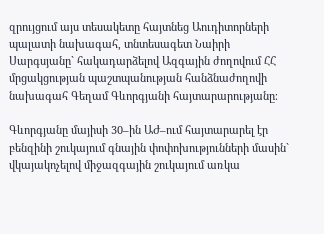զրույցում այս տեսակետը հայտնեց Աուդիտորների պալատի նախագահ, տնտեսագետ Նաիրի Սարգսյանը` հակադարձելով Ազգային ժողովում ՀՀ մրցակցության պաշտպանության հանձնաժողովի նախագահ Գեղամ Գևորգյանի հայտարարությանը։

Գևորգյանը մայիսի 30–ին ԱԺ–ում հայտարարել էր բենզինի շուկայում գնային փոփոխությունների մասին` վկայակոչելով միջազգային շուկայում առկա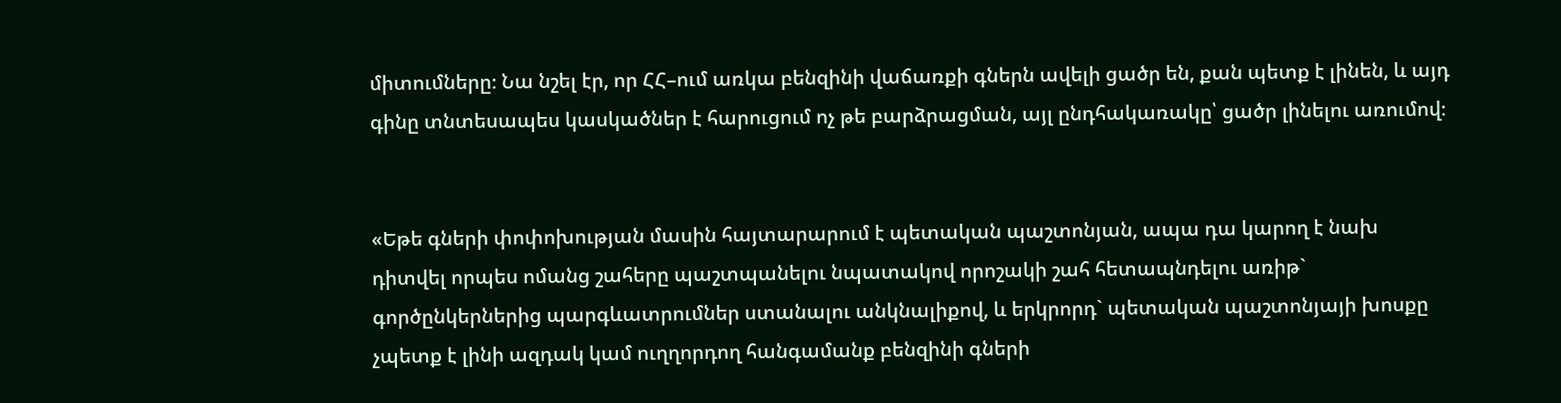միտումները։ Նա նշել էր, որ ՀՀ–ում առկա բենզինի վաճառքի գներն ավելի ցածր են, քան պետք է լինեն, և այդ գինը տնտեսապես կասկածներ է հարուցում ոչ թե բարձրացման, այլ ընդհակառակը՝ ցածր լինելու առումով։


«Եթե գների փոփոխության մասին հայտարարում է պետական պաշտոնյան, ապա դա կարող է նախ դիտվել որպես ոմանց շահերը պաշտպանելու նպատակով որոշակի շահ հետապնդելու առիթ` գործընկերներից պարգևատրումներ ստանալու անկնալիքով, և երկրորդ` պետական պաշտոնյայի խոսքը չպետք է լինի ազդակ կամ ուղղորդող հանգամանք բենզինի գների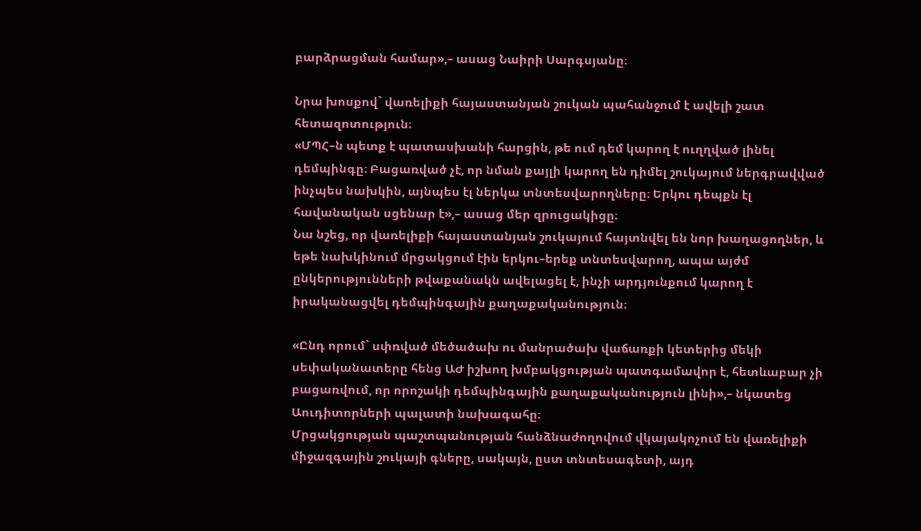բարձրացման համար»,– ասաց Նաիրի Սարգսյանը։

Նրա խոսքով` վառելիքի հայաստանյան շուկան պահանջում է ավելի շատ հետազոտություն։
«ՄՊՀ–ն պետք է պատասխանի հարցին, թե ում դեմ կարող է ուղղված լինել դեմպինգը։ Բացառված չէ, որ նման քայլի կարող են դիմել շուկայում ներգրավված ինչպես նախկին, այնպես էլ ներկա տնտեսվարողները։ Երկու դեպքն էլ հավանական սցենար է»,– ասաց մեր զրուցակիցը։
Նա նշեց, որ վառելիքի հայաստանյան շուկայում հայտնվել են նոր խաղացողներ, և եթե նախկինում մրցակցում էին երկու–երեք տնտեսվարող, ապա այժմ ընկերությունների թվաքանակն ավելացել է, ինչի արդյունքում կարող է իրականացվել դեմպինգային քաղաքականություն։

«Ընդ որում` սփռված մեծածախ ու մանրածախ վաճառքի կետերից մեկի սեփականատերը հենց ԱԺ իշխող խմբակցության պատգամավոր է, հետևաբար չի բացառվում, որ որոշակի դեմպինգային քաղաքականություն լինի»,– նկատեց Աուդիտորների պալատի նախագահը։
Մրցակցության պաշտպանության հանձնաժողովում վկայակոչում են վառելիքի միջազգային շուկայի գները, սակայն, ըստ տնտեսագետի, այդ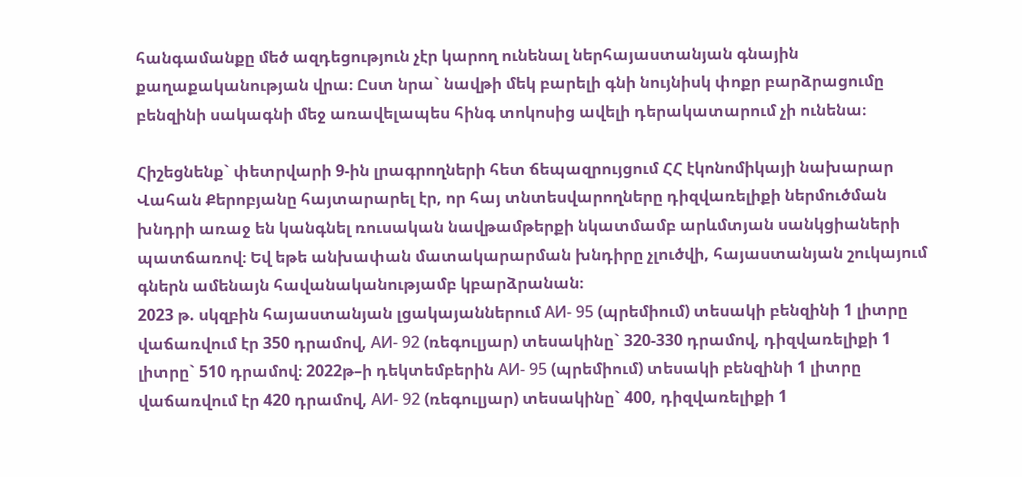հանգամանքը մեծ ազդեցություն չէր կարող ունենալ ներհայաստանյան գնային քաղաքականության վրա։ Ըստ նրա` նավթի մեկ բարելի գնի նույնիսկ փոքր բարձրացումը բենզինի սակագնի մեջ առավելապես հինգ տոկոսից ավելի դերակատարում չի ունենա։

Հիշեցնենք` փետրվարի 9-ին լրագրողների հետ ճեպազրույցում ՀՀ էկոնոմիկայի նախարար Վահան Քերոբյանը հայտարարել էր, որ հայ տնտեսվարողները դիզվառելիքի ներմուծման խնդրի առաջ են կանգնել ռուսական նավթամթերքի նկատմամբ արևմտյան սանկցիաների պատճառով։ Եվ եթե անխափան մատակարարման խնդիրը չլուծվի, հայաստանյան շուկայում գներն ամենայն հավանականությամբ կբարձրանան։
2023 թ. սկզբին հայաստանյան լցակայաններում АИ- 95 (պրեմիում) տեսակի բենզինի 1 լիտրը վաճառվում էր 350 դրամով, АИ- 92 (ռեգուլյար) տեսակինը` 320-330 դրամով, դիզվառելիքի 1 լիտրը` 510 դրամով։ 2022թ–ի դեկտեմբերին АИ- 95 (պրեմիում) տեսակի բենզինի 1 լիտրը վաճառվում էր 420 դրամով, АИ- 92 (ռեգուլյար) տեսակինը` 400, դիզվառելիքի 1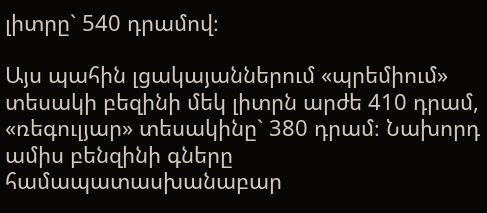լիտրը` 540 դրամով։

Այս պահին լցակայաններում «պրեմիում» տեսակի բեզինի մեկ լիտրն արժե 410 դրամ, «ռեգուլյար» տեսակինը` 380 դրամ։ Նախորդ ամիս բենզինի գները համապատասխանաբար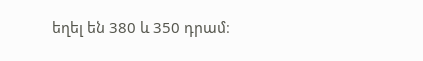եղել են 380 և 350 դրամ։